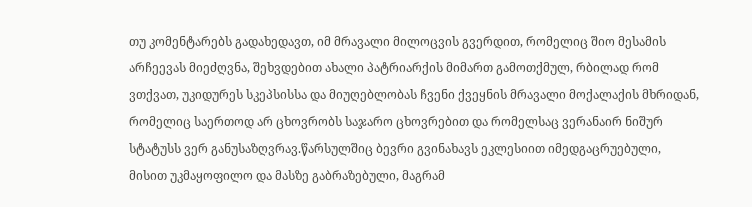თუ კომენტარებს გადახედავთ, იმ მრავალი მილოცვის გვერდით, რომელიც შიო მესამის არჩეევას მიეძღვნა, შეხვდებით ახალი პატრიარქის მიმართ გამოთქმულ, რბილად რომ ვთქვათ, უკიდურეს სკეპსისსა და მიუღებლობას ჩვენი ქვეყნის მრავალი მოქალაქის მხრიდან, რომელიც საერთოდ არ ცხოვრობს საჯარო ცხოვრებით და რომელსაც ვერანაირ ნიშურ სტატუსს ვერ განუსაზღვრავ.წარსულშიც ბევრი გვინახავს ეკლესიით იმედგაცრუებული, მისით უკმაყოფილო და მასზე გაბრაზებული, მაგრამ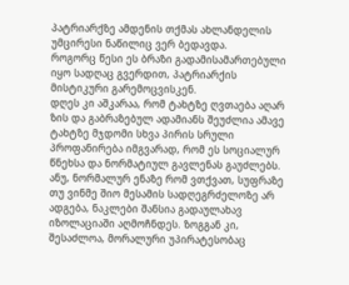პატრიარქზე ამდენის თქმას ახლანდელის უმცირესი ნაწილიც ვერ ბედავდა.
როგორც წესი ეს ბრაზი გადამისამართებული იყო სადღაც გვერდით, პატრიარქის მისტიკური გარემოცვისკენ.
დღეს კი აშკარაა, რომ ტახტზე ღვთაება აღარ ზის და გაბრაზებულ ადამიანს შეუძლია ამავე ტახტზე მჯდომი სხვა პირის სრული პროფანირება იმგვარად, რომ ეს სოციალურ წნეხსა და ნორმატიულ გავლენას გაუძლებს.
ანუ, ნორმალურ ენაზე რომ ვთქვათ, სუფრაზე თუ ვინმე შიო მესამის სადღეგრძელოზე არ ადგება, ნაკლები შანსია გადაულახავ იზოლაციაში აღმოჩნდეს. ზოგგან კი, შესაძლოა, მორალური უპირატესობაც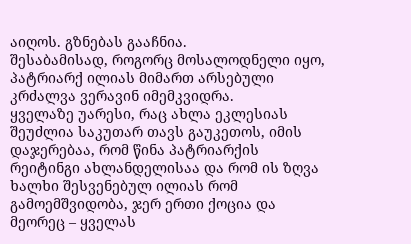აიღოს. გზნებას გააჩნია.
შესაბამისად, როგორც მოსალოდნელი იყო, პატრიარქ ილიას მიმართ არსებული კრძალვა ვერავინ იმემკვიდრა.
ყველაზე უარესი, რაც ახლა ეკლესიას შეუძლია საკუთარ თავს გაუკეთოს, იმის დაჯერებაა, რომ წინა პატრიარქის რეიტინგი ახლანდელისაა და რომ ის ზღვა ხალხი შესვენებულ ილიას რომ გამოემშვიდობა, ჯერ ერთი ქოცია და მეორეც – ყველას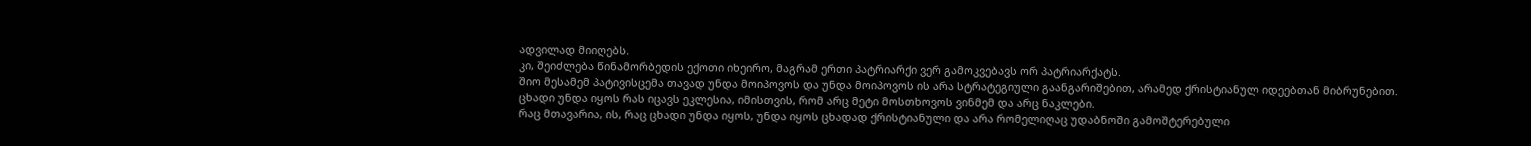ადვილად მიიღებს.
კი, შეიძლება წინამორბედის ექოთი იხეირო, მაგრამ ერთი პატრიარქი ვერ გამოკვებავს ორ პატრიარქატს.
შიო მესამემ პატივისცემა თავად უნდა მოიპოვოს და უნდა მოიპოვოს ის არა სტრატეგიული გაანგარიშებით, არამედ ქრისტიანულ იდეებთან მიბრუნებით.
ცხადი უნდა იყოს რას იცავს ეკლესია, იმისთვის, რომ არც მეტი მოსთხოვოს ვინმემ და არც ნაკლები.
რაც მთავარია, ის, რაც ცხადი უნდა იყოს, უნდა იყოს ცხადად ქრისტიანული და არა რომელიღაც უდაბნოში გამოშტერებული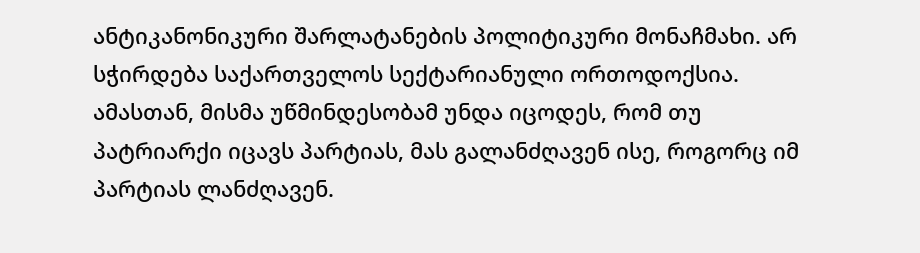ანტიკანონიკური შარლატანების პოლიტიკური მონაჩმახი. არ სჭირდება საქართველოს სექტარიანული ორთოდოქსია.
ამასთან, მისმა უწმინდესობამ უნდა იცოდეს, რომ თუ პატრიარქი იცავს პარტიას, მას გალანძღავენ ისე, როგორც იმ პარტიას ლანძღავენ.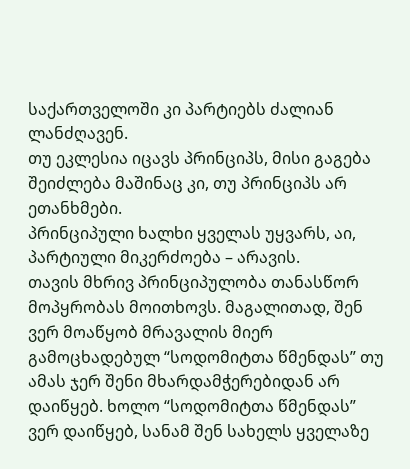საქართველოში კი პარტიებს ძალიან ლანძღავენ.
თუ ეკლესია იცავს პრინციპს, მისი გაგება შეიძლება მაშინაც კი, თუ პრინციპს არ ეთანხმები.
პრინციპული ხალხი ყველას უყვარს, აი, პარტიული მიკერძოება – არავის.
თავის მხრივ პრინციპულობა თანასწორ მოპყრობას მოითხოვს. მაგალითად, შენ ვერ მოაწყობ მრავალის მიერ გამოცხადებულ “სოდომიტთა წმენდას” თუ ამას ჯერ შენი მხარდამჭერებიდან არ დაიწყებ. ხოლო “სოდომიტთა წმენდას” ვერ დაიწყებ, სანამ შენ სახელს ყველაზე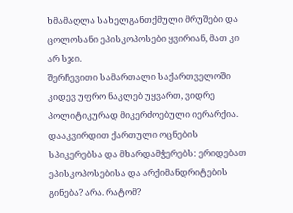ხმამაღლა სახელგანთქმული მრუშები და ცოლოსანი ეპისკოპოსები ყვირიან, მათ კი არ სჯი.
შერჩევითი სამართალი საქართველოში კიდევ უფრო ნაკლებ უყვართ, ვიდრე პოლიტიკურად მიკერძოებული იერარქია.
დააკვირდით ქართული ოცნების სპიკერებსა და მხარდამჭერებს: ერიდებათ ეპისკოპოსებისა და არქიმანდრიტების გინება? არა. რატომ?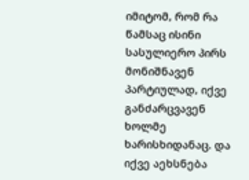იმიტომ, რომ რა წამსაც ისინი სასულიერო პირს მონიშნავენ პარტიულად, იქვე განძარცვავენ ხოლმე ხარისხიდანაც. და იქვე აეხსნება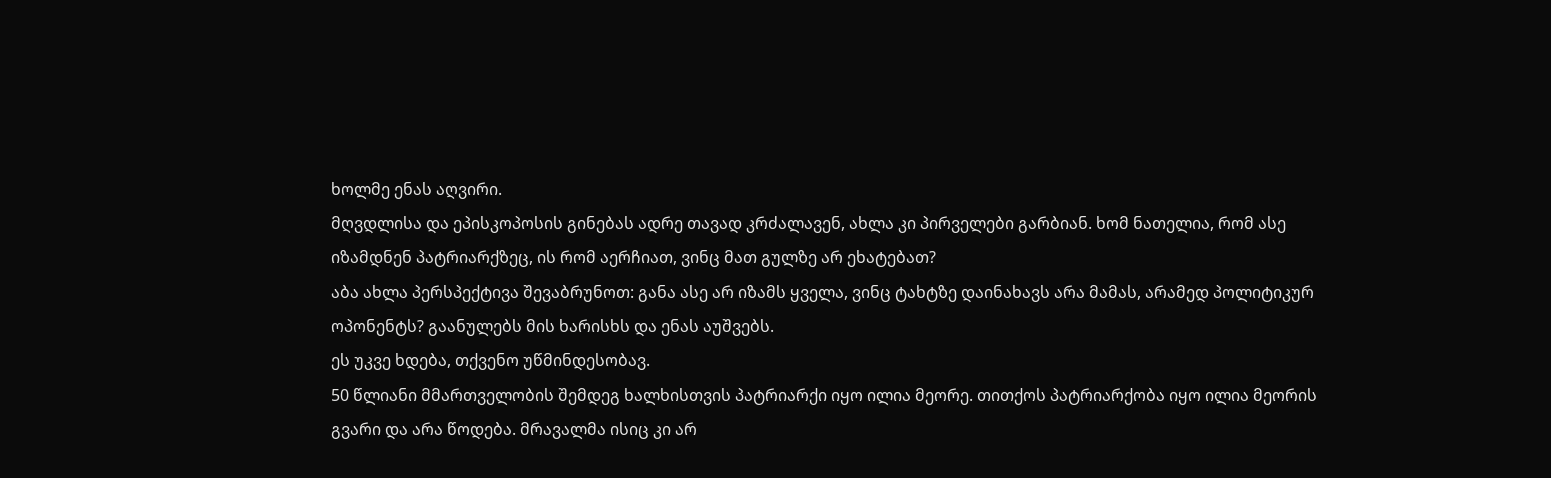ხოლმე ენას აღვირი.
მღვდლისა და ეპისკოპოსის გინებას ადრე თავად კრძალავენ, ახლა კი პირველები გარბიან. ხომ ნათელია, რომ ასე იზამდნენ პატრიარქზეც, ის რომ აერჩიათ, ვინც მათ გულზე არ ეხატებათ?
აბა ახლა პერსპექტივა შევაბრუნოთ: განა ასე არ იზამს ყველა, ვინც ტახტზე დაინახავს არა მამას, არამედ პოლიტიკურ ოპონენტს? გაანულებს მის ხარისხს და ენას აუშვებს.
ეს უკვე ხდება, თქვენო უწმინდესობავ.
50 წლიანი მმართველობის შემდეგ ხალხისთვის პატრიარქი იყო ილია მეორე. თითქოს პატრიარქობა იყო ილია მეორის გვარი და არა წოდება. მრავალმა ისიც კი არ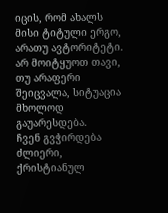იცის, რომ ახალს მისი ტიტული ერგო, არათუ ავტორიტეტი.
არ მოიტყუოთ თავი, თუ არაფერი შეიცვალა, სიტუაცია მხოლოდ გაუარესდება.
ჩვენ გვჭირდება ძლიერი, ქრისტიანულ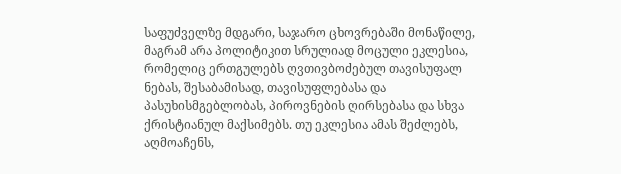საფუძველზე მდგარი, საჯარო ცხოვრებაში მონაწილე, მაგრამ არა პოლიტიკით სრულიად მოცული ეკლესია, რომელიც ერთგულებს ღვთივბოძებულ თავისუფალ ნებას, შესაბამისად, თავისუფლებასა და პასუხისმგებლობას, პიროვნების ღირსებასა და სხვა ქრისტიანულ მაქსიმებს. თუ ეკლესია ამას შეძლებს, აღმოაჩენს,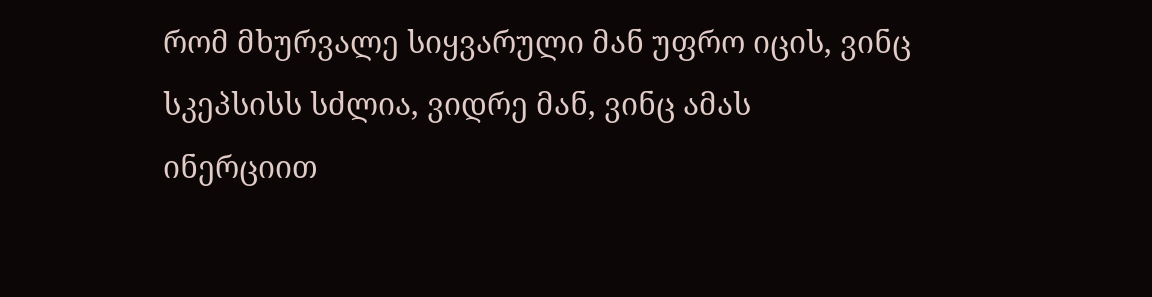რომ მხურვალე სიყვარული მან უფრო იცის, ვინც სკეპსისს სძლია, ვიდრე მან, ვინც ამას ინერციით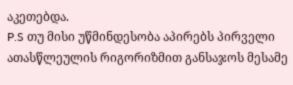აკეთებდა.
P.S თუ მისი უწმინდესობა აპირებს პირველი ათასწლეულის რიგორიზმით განსაჯოს მესამე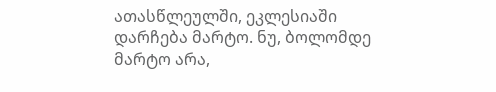ათასწლეულში, ეკლესიაში დარჩება მარტო. ნუ, ბოლომდე მარტო არა,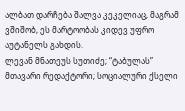ალბათ დარჩება შალვა კეკელიაც, მაგრამ ვშიშობ, ეს მარტოობას კიდევ უფრო აუტანელს გახდის.
ლევან მნათეუს სუთიძე; “ტაბულას” მთავარი რედაქტორი; სოციალური ქსელი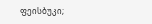ფეისბუკი;